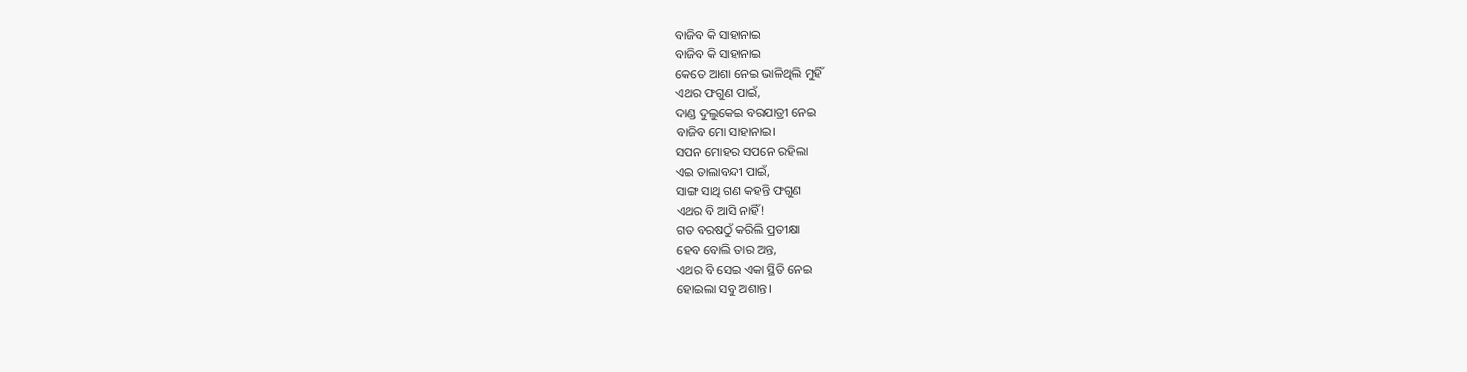ବାଜିବ କି ସାହାନାଇ
ବାଜିବ କି ସାହାନାଇ
କେତେ ଆଶା ନେଇ ଭାଳିଥିଲି ମୁହିଁ
ଏଥର ଫଗୁଣ ପାଇଁ,
ଦାଣ୍ଡ ଦୁଲୁକେଇ ବରଯାତ୍ରୀ ନେଇ
ବାଜିବ ମୋ ସାହାନାଇ।
ସପନ ମୋହର ସପନେ ରହିଲା
ଏଇ ତାଲାବନ୍ଦୀ ପାଇଁ,
ସାଙ୍ଗ ସାଥି ଗଣ କହନ୍ତି ଫଗୁଣ
ଏଥର ବି ଆସି ନାହିଁ!
ଗତ ବରଷଠୁଁ କରିଲି ପ୍ରତୀକ୍ଷା
ହେବ ବୋଲି ତାର ଅନ୍ତ,
ଏଥର ବି ସେଇ ଏକା ସ୍ଥିତି ନେଇ
ହୋଇଲା ସବୁ ଅଶାନ୍ତ।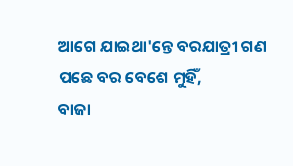ଆଗେ ଯାଇଥା'ନ୍ତେ ବରଯାତ୍ରୀ ଗଣ
ପଛେ ବର ବେଶେ ମୁହିଁ,
ବାଜା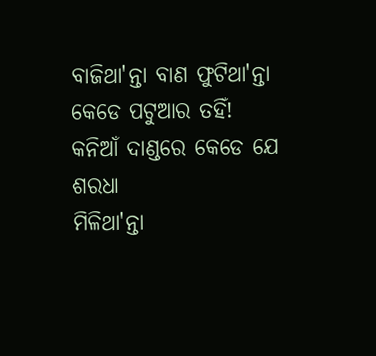ବାଜିଥା'ନ୍ତା ବାଣ ଫୁଟିଥା'ନ୍ତା
କେଡେ ପଟୁଆର ତହିଁ!
କନିଆଁ ଦାଣ୍ଡରେ କେଡେ ଯେ ଶରଧା
ମିଳିଥା'ନ୍ତା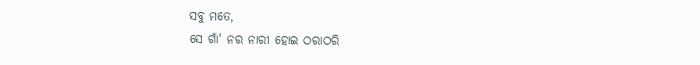ସବୁ ମତେ,
ସେ ଗାଁ' ନର ନାରୀ ହୋଇ ଠରାଠରି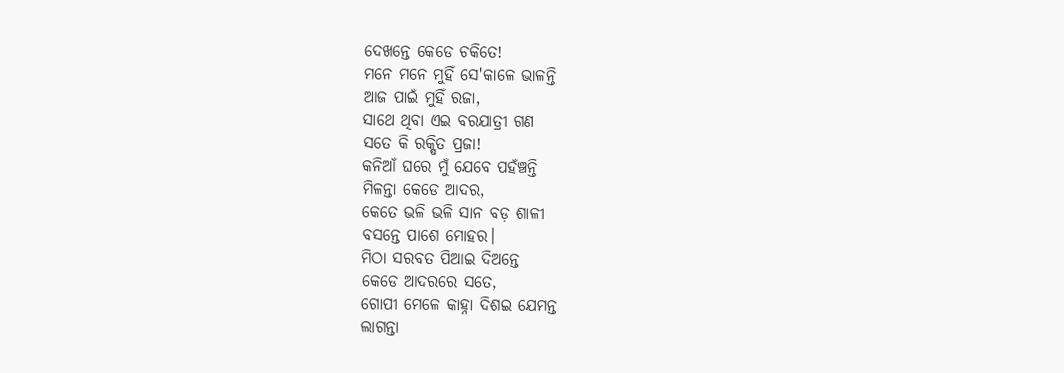ଦେଖନ୍ତେ କେଡେ ଚକିତେ!
ମନେ ମନେ ମୁହିଁ ସେ'କାଳେ ଭାଳନ୍ତି
ଆଜ ପାଇଁ ମୁହିଁ ରଜା,
ସାଥେ ଥିବା ଏଇ ବରଯାତ୍ରୀ ଗଣ
ସତେ କି ରକ୍ଷିତ ପ୍ରଜା!
କନିଆଁ ଘରେ ମୁଁ ଯେବେ ପହଁଞ୍ଚନ୍ତି
ମିଳନ୍ତା କେଡେ ଆଦର,
କେତେ ଭଳି ଭଳି ସାନ ବଡ଼ ଶାଳୀ
ବସନ୍ତେ ପାଶେ ମୋହର।
ମିଠା ସରବତ ପିଆଇ ଦିଅନ୍ତେ
କେଡେ ଆଦରରେ ସତେ,
ଗୋପୀ ମେଳେ କାହ୍ନା ଦିଶଇ ଯେମନ୍ତ
ଲାଗନ୍ତା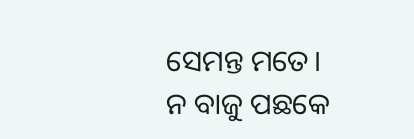ସେମନ୍ତ ମତେ।
ନ ବାଜୁ ପଛକେ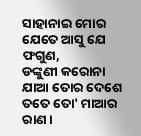ସାହାନାଇ ମୋର
ଯେତେ ଆସୁ ଯେ ଫଗୁଣ,
ଡଙ୍କୁଣୀ କରୋନା ଯାଆ ତୋର ଦେଶେ
ତତେ ତୋ' ମାଆର ରାଣ।